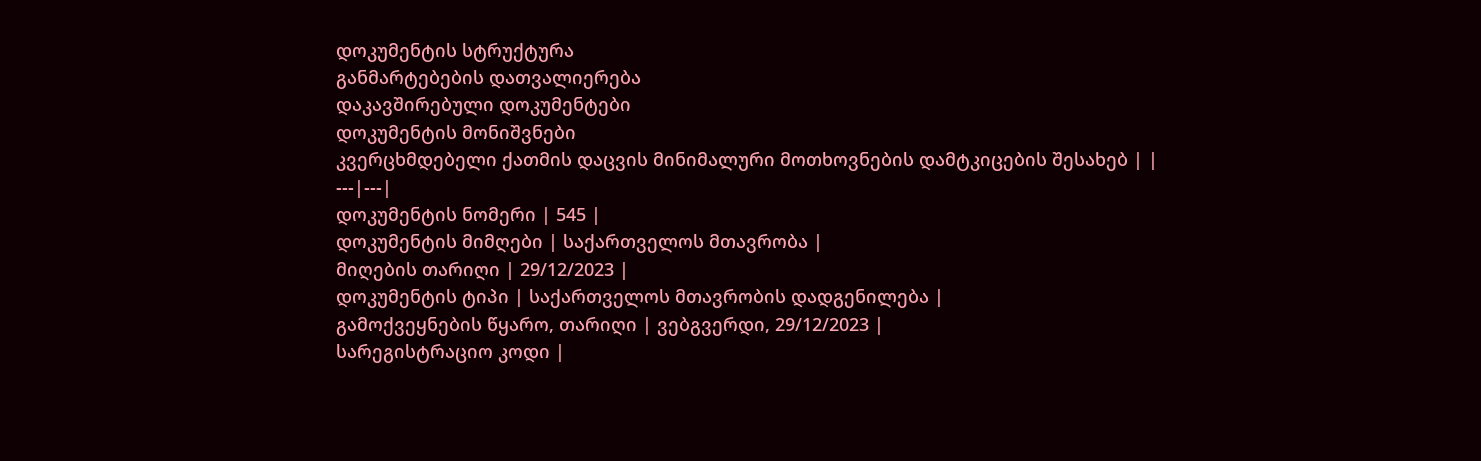დოკუმენტის სტრუქტურა
განმარტებების დათვალიერება
დაკავშირებული დოკუმენტები
დოკუმენტის მონიშვნები
კვერცხმდებელი ქათმის დაცვის მინიმალური მოთხოვნების დამტკიცების შესახებ | |
---|---|
დოკუმენტის ნომერი | 545 |
დოკუმენტის მიმღები | საქართველოს მთავრობა |
მიღების თარიღი | 29/12/2023 |
დოკუმენტის ტიპი | საქართველოს მთავრობის დადგენილება |
გამოქვეყნების წყარო, თარიღი | ვებგვერდი, 29/12/2023 |
სარეგისტრაციო კოდი |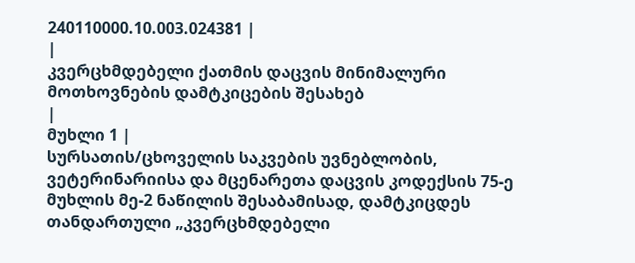240110000.10.003.024381 |
|
კვერცხმდებელი ქათმის დაცვის მინიმალური მოთხოვნების დამტკიცების შესახებ
|
მუხლი 1 |
სურსათის/ცხოველის საკვების უვნებლობის, ვეტერინარიისა და მცენარეთა დაცვის კოდექსის 75-ე მუხლის მე-2 ნაწილის შესაბამისად, დამტკიცდეს თანდართული „კვერცხმდებელი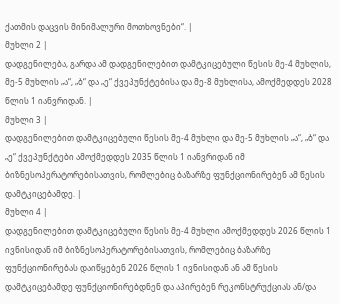ქათმის დაცვის მინიმალური მოთხოვნები“. |
მუხლი 2 |
დადგენილება, გარდა ამ დადგენილებით დამტკიცებული წესის მე-4 მუხლის, მე-5 მუხლის „ა“, „ბ“ და „ე“ ქვეპუნქტებისა და მე-8 მუხლისა, ამოქმედდეს 2028 წლის 1 იანვრიდან. |
მუხლი 3 |
დადგენილებით დამტკიცებული წესის მე-4 მუხლი და მე-5 მუხლის „ა“, „ბ“ და „ე“ ქვეპუნქტები ამოქმედდეს 2035 წლის 1 იანვრიდან იმ ბიზნესოპერატორებისათვის, რომლებიც ბაზარზე ფუნქციონირებენ ამ წესის დამტკიცებამდე. |
მუხლი 4 |
დადგენილებით დამტკიცებული წესის მე-4 მუხლი ამოქმედდეს 2026 წლის 1 ივნისიდან იმ ბიზნესოპერატორებისათვის, რომლებიც ბაზარზე ფუნქციონირებას დაიწყებენ 2026 წლის 1 ივნისიდან ან ამ წესის დამტკიცებამდე ფუნქციონირებდნენ და აპირებენ რეკონსტრუქციას ან/და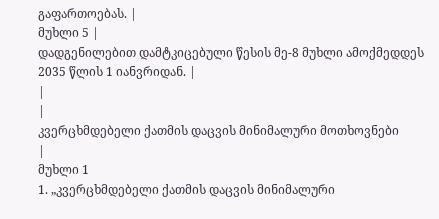გაფართოებას. |
მუხლი 5 |
დადგენილებით დამტკიცებული წესის მე-8 მუხლი ამოქმედდეს 2035 წლის 1 იანვრიდან. |
|
|
კვერცხმდებელი ქათმის დაცვის მინიმალური მოთხოვნები
|
მუხლი 1
1. „კვერცხმდებელი ქათმის დაცვის მინიმალური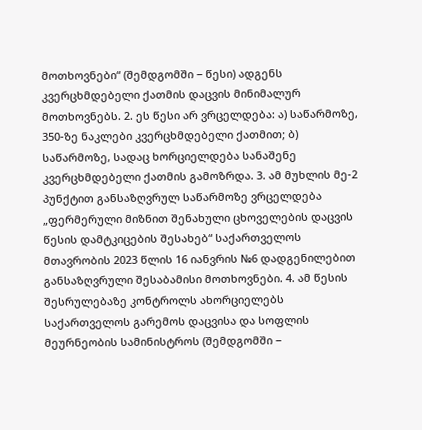მოთხოვნები“ (შემდგომში − წესი) ადგენს კვერცხმდებელი ქათმის დაცვის მინიმალურ მოთხოვნებს. 2. ეს წესი არ ვრცელდება: ა) საწარმოზე, 350-ზე ნაკლები კვერცხმდებელი ქათმით; ბ) საწარმოზე, სადაც ხორციელდება სანაშენე კვერცხმდებელი ქათმის გამოზრდა. 3. ამ მუხლის მე-2 პუნქტით განსაზღვრულ საწარმოზე ვრცელდება „ფერმერული მიზნით შენახული ცხოველების დაცვის წესის დამტკიცების შესახებ“ საქართველოს მთავრობის 2023 წლის 16 იანვრის №6 დადგენილებით განსაზღვრული შესაბამისი მოთხოვნები. 4. ამ წესის შესრულებაზე კონტროლს ახორციელებს საქართველოს გარემოს დაცვისა და სოფლის მეურნეობის სამინისტროს (შემდგომში −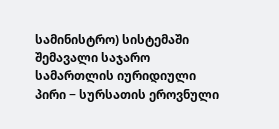სამინისტრო) სისტემაში შემავალი საჯარო სამართლის იურიდიული პირი − სურსათის ეროვნული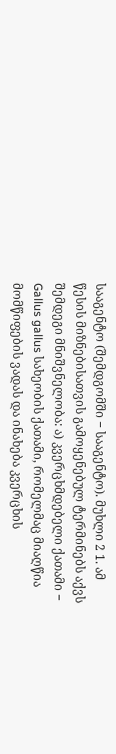სააგენტო (შემდგომში − სააგენტო). მუხლი 2 1. ამ წესის მიზნებისათვის გამოყენებულ ტერმინებს აქვს შემდეგი მნიშვნელობა: ა) კვერცხმდებელი ქათამი − Gallus gallus სახეობის ქათამი, რომელმაც მიაღწია მომწიფების ვადას და ინახება კვერცხის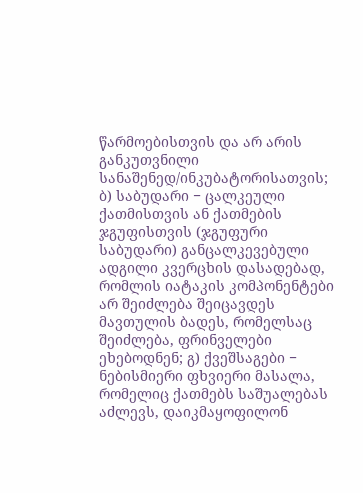წარმოებისთვის და არ არის განკუთვნილი სანაშენედ/ინკუბატორისათვის; ბ) საბუდარი − ცალკეული ქათმისთვის ან ქათმების ჯგუფისთვის (ჯგუფური საბუდარი) განცალკევებული ადგილი კვერცხის დასადებად, რომლის იატაკის კომპონენტები არ შეიძლება შეიცავდეს მავთულის ბადეს, რომელსაც შეიძლება, ფრინველები ეხებოდნენ; გ) ქვეშსაგები − ნებისმიერი ფხვიერი მასალა, რომელიც ქათმებს საშუალებას აძლევს, დაიკმაყოფილონ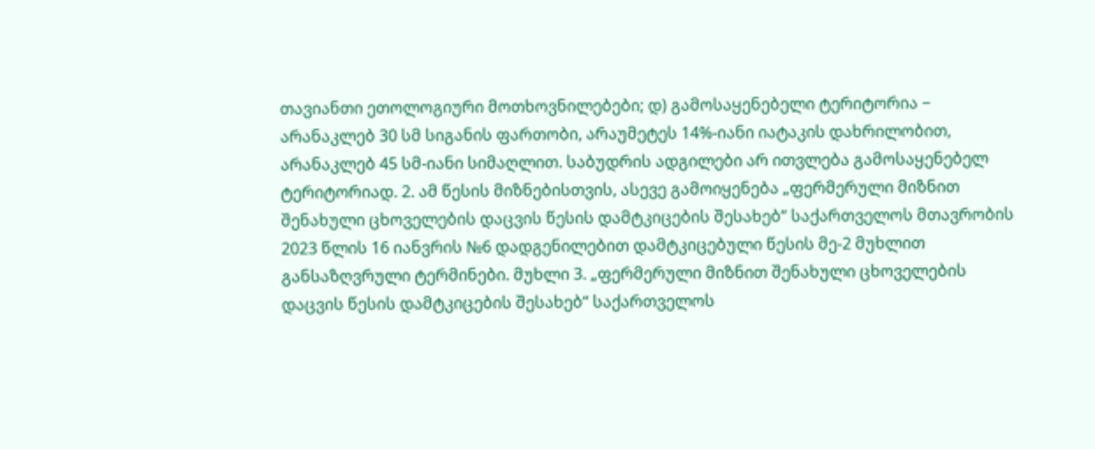თავიანთი ეთოლოგიური მოთხოვნილებები; დ) გამოსაყენებელი ტერიტორია − არანაკლებ 30 სმ სიგანის ფართობი, არაუმეტეს 14%-იანი იატაკის დახრილობით, არანაკლებ 45 სმ-იანი სიმაღლით. საბუდრის ადგილები არ ითვლება გამოსაყენებელ ტერიტორიად. 2. ამ წესის მიზნებისთვის, ასევე გამოიყენება „ფერმერული მიზნით შენახული ცხოველების დაცვის წესის დამტკიცების შესახებ“ საქართველოს მთავრობის 2023 წლის 16 იანვრის №6 დადგენილებით დამტკიცებული წესის მე-2 მუხლით განსაზღვრული ტერმინები. მუხლი 3. „ფერმერული მიზნით შენახული ცხოველების დაცვის წესის დამტკიცების შესახებ“ საქართველოს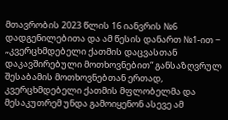მთავრობის 2023 წლის 16 იანვრის №6 დადგენილებითა და ამ წესის დანართ №1-ით − „კვერცხმდებელი ქათმის დაცვასთან დაკავშირებული მოთხოვნებით“ განსაზღვრულ შესაბამის მოთხოვნებთან ერთად, კვერცხმდებელი ქათმის მფლობელმა და მესაკუთრემ უნდა გამოიყენონ ასევე ამ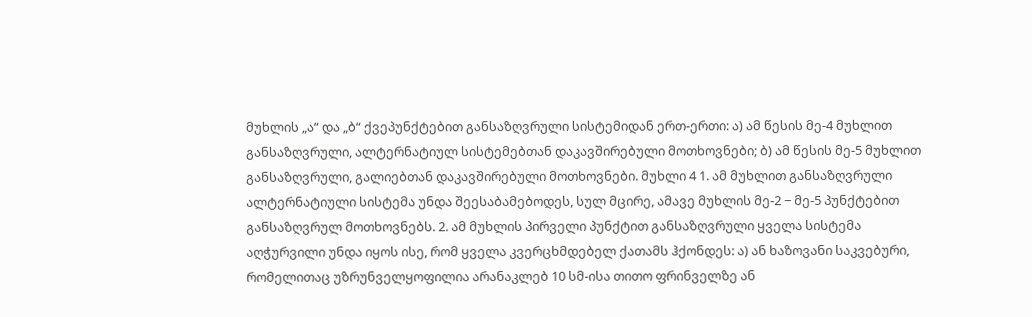მუხლის „ა“ და „ბ“ ქვეპუნქტებით განსაზღვრული სისტემიდან ერთ-ერთი: ა) ამ წესის მე-4 მუხლით განსაზღვრული, ალტერნატიულ სისტემებთან დაკავშირებული მოთხოვნები; ბ) ამ წესის მე-5 მუხლით განსაზღვრული, გალიებთან დაკავშირებული მოთხოვნები. მუხლი 4 1. ამ მუხლით განსაზღვრული ალტერნატიული სისტემა უნდა შეესაბამებოდეს, სულ მცირე, ამავე მუხლის მე-2 − მე-5 პუნქტებით განსაზღვრულ მოთხოვნებს. 2. ამ მუხლის პირველი პუნქტით განსაზღვრული ყველა სისტემა აღჭურვილი უნდა იყოს ისე, რომ ყველა კვერცხმდებელ ქათამს ჰქონდეს: ა) ან ხაზოვანი საკვებური, რომელითაც უზრუნველყოფილია არანაკლებ 10 სმ-ისა თითო ფრინველზე ან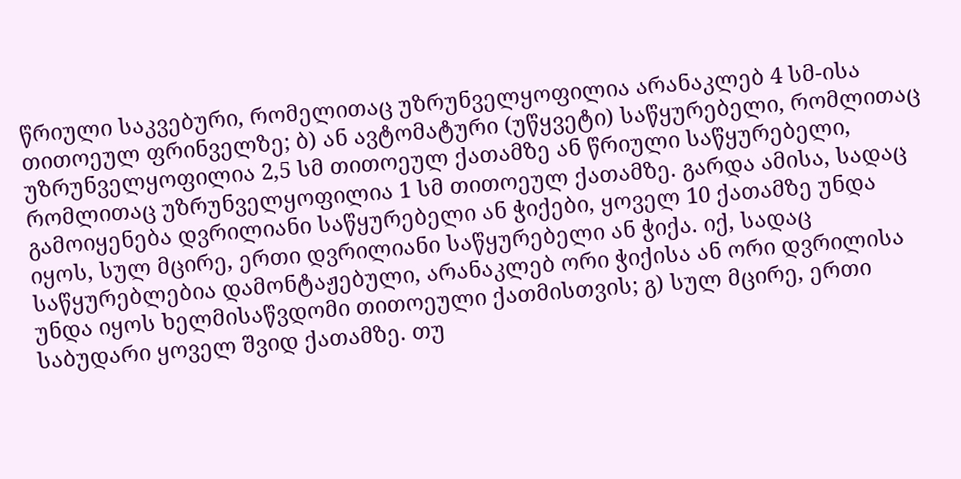წრიული საკვებური, რომელითაც უზრუნველყოფილია არანაკლებ 4 სმ-ისა თითოეულ ფრინველზე; ბ) ან ავტომატური (უწყვეტი) საწყურებელი, რომლითაც უზრუნველყოფილია 2,5 სმ თითოეულ ქათამზე ან წრიული საწყურებელი, რომლითაც უზრუნველყოფილია 1 სმ თითოეულ ქათამზე. გარდა ამისა, სადაც გამოიყენება დვრილიანი საწყურებელი ან ჭიქები, ყოველ 10 ქათამზე უნდა იყოს, სულ მცირე, ერთი დვრილიანი საწყურებელი ან ჭიქა. იქ, სადაც საწყურებლებია დამონტაჟებული, არანაკლებ ორი ჭიქისა ან ორი დვრილისა უნდა იყოს ხელმისაწვდომი თითოეული ქათმისთვის; გ) სულ მცირე, ერთი საბუდარი ყოველ შვიდ ქათამზე. თუ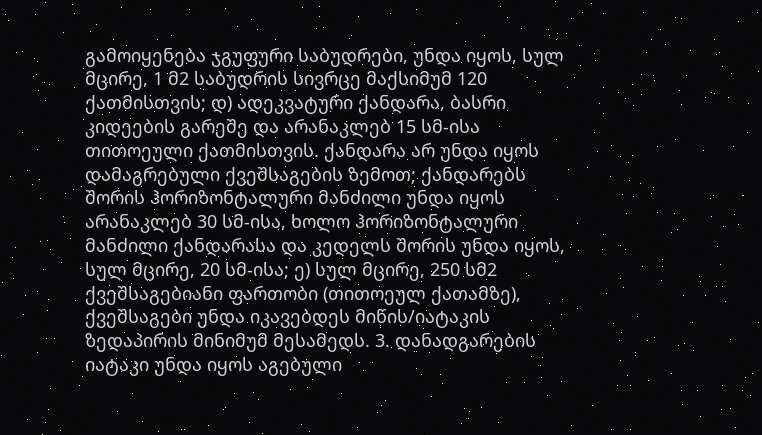გამოიყენება ჯგუფური საბუდრები, უნდა იყოს, სულ მცირე, 1 მ2 საბუდრის სივრცე მაქსიმუმ 120 ქათმისთვის; დ) ადეკვატური ქანდარა, ბასრი კიდეების გარეშე და არანაკლებ 15 სმ-ისა თითოეული ქათმისთვის. ქანდარა არ უნდა იყოს დამაგრებული ქვეშსაგების ზემოთ; ქანდარებს შორის ჰორიზონტალური მანძილი უნდა იყოს არანაკლებ 30 სმ-ისა, ხოლო ჰორიზონტალური მანძილი ქანდარასა და კედელს შორის უნდა იყოს, სულ მცირე, 20 სმ-ისა; ე) სულ მცირე, 250 სმ2 ქვეშსაგებიანი ფართობი (თითოეულ ქათამზე), ქვეშსაგები უნდა იკავებდეს მიწის/იატაკის ზედაპირის მინიმუმ მესამედს. 3. დანადგარების იატაკი უნდა იყოს აგებული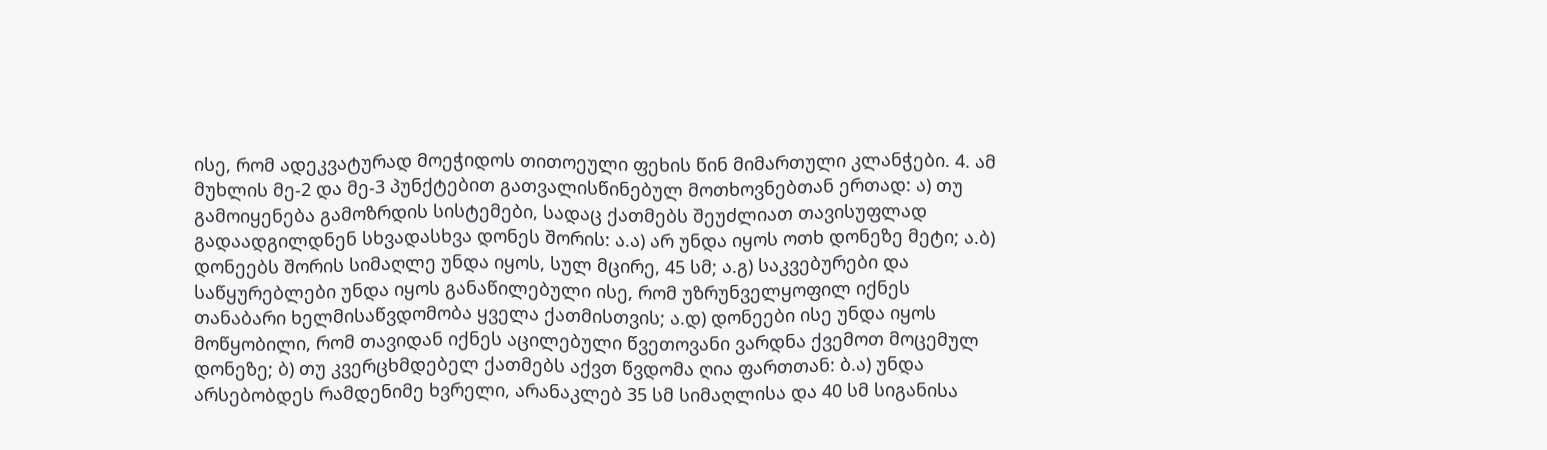ისე, რომ ადეკვატურად მოეჭიდოს თითოეული ფეხის წინ მიმართული კლანჭები. 4. ამ მუხლის მე-2 და მე-3 პუნქტებით გათვალისწინებულ მოთხოვნებთან ერთად: ა) თუ გამოიყენება გამოზრდის სისტემები, სადაც ქათმებს შეუძლიათ თავისუფლად გადაადგილდნენ სხვადასხვა დონეს შორის: ა.ა) არ უნდა იყოს ოთხ დონეზე მეტი; ა.ბ) დონეებს შორის სიმაღლე უნდა იყოს, სულ მცირე, 45 სმ; ა.გ) საკვებურები და საწყურებლები უნდა იყოს განაწილებული ისე, რომ უზრუნველყოფილ იქნეს თანაბარი ხელმისაწვდომობა ყველა ქათმისთვის; ა.დ) დონეები ისე უნდა იყოს მოწყობილი, რომ თავიდან იქნეს აცილებული წვეთოვანი ვარდნა ქვემოთ მოცემულ დონეზე; ბ) თუ კვერცხმდებელ ქათმებს აქვთ წვდომა ღია ფართთან: ბ.ა) უნდა არსებობდეს რამდენიმე ხვრელი, არანაკლებ 35 სმ სიმაღლისა და 40 სმ სიგანისა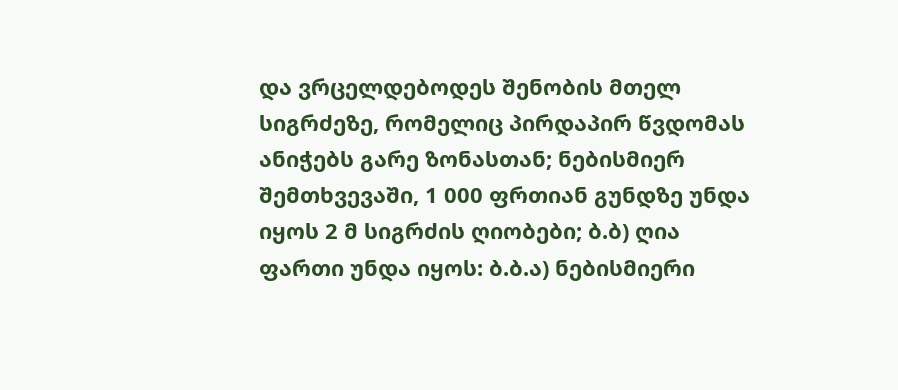და ვრცელდებოდეს შენობის მთელ სიგრძეზე, რომელიც პირდაპირ წვდომას ანიჭებს გარე ზონასთან; ნებისმიერ შემთხვევაში, 1 000 ფრთიან გუნდზე უნდა იყოს 2 მ სიგრძის ღიობები; ბ.ბ) ღია ფართი უნდა იყოს: ბ.ბ.ა) ნებისმიერი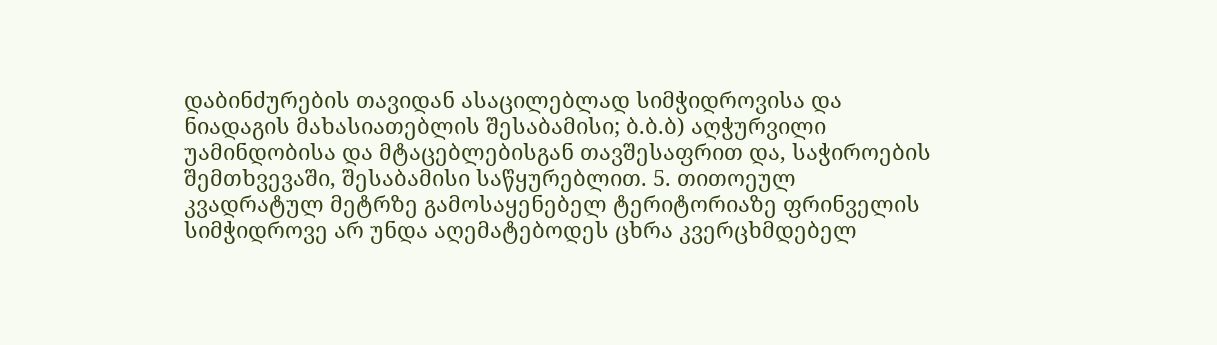დაბინძურების თავიდან ასაცილებლად სიმჭიდროვისა და ნიადაგის მახასიათებლის შესაბამისი; ბ.ბ.ბ) აღჭურვილი უამინდობისა და მტაცებლებისგან თავშესაფრით და, საჭიროების შემთხვევაში, შესაბამისი საწყურებლით. 5. თითოეულ კვადრატულ მეტრზე გამოსაყენებელ ტერიტორიაზე ფრინველის სიმჭიდროვე არ უნდა აღემატებოდეს ცხრა კვერცხმდებელ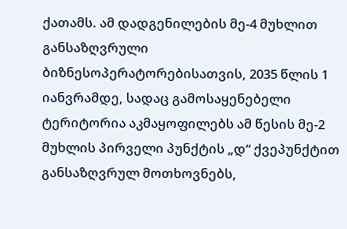ქათამს. ამ დადგენილების მე-4 მუხლით განსაზღვრული ბიზნესოპერატორებისათვის, 2035 წლის 1 იანვრამდე, სადაც გამოსაყენებელი ტერიტორია აკმაყოფილებს ამ წესის მე-2 მუხლის პირველი პუნქტის „დ“ ქვეპუნქტით განსაზღვრულ მოთხოვნებს,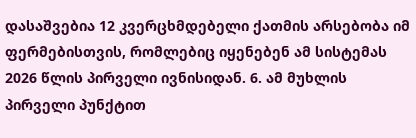დასაშვებია 12 კვერცხმდებელი ქათმის არსებობა იმ ფერმებისთვის, რომლებიც იყენებენ ამ სისტემას 2026 წლის პირველი ივნისიდან. 6. ამ მუხლის პირველი პუნქტით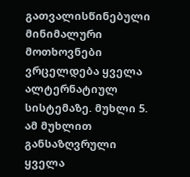გათვალისწინებული მინიმალური მოთხოვნები ვრცელდება ყველა ალტერნატიულ სისტემაზე. მუხლი 5. ამ მუხლით განსაზღვრული ყველა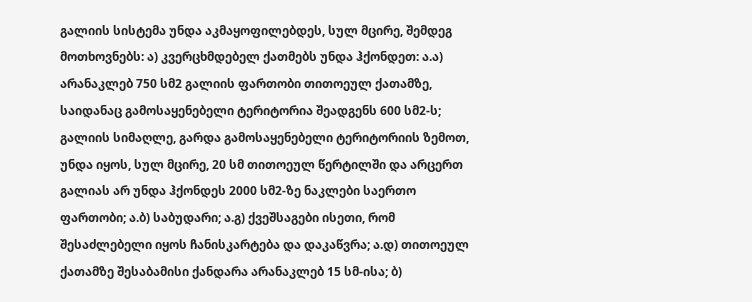გალიის სისტემა უნდა აკმაყოფილებდეს, სულ მცირე, შემდეგ მოთხოვნებს: ა) კვერცხმდებელ ქათმებს უნდა ჰქონდეთ: ა.ა) არანაკლებ 750 სმ2 გალიის ფართობი თითოეულ ქათამზე, საიდანაც გამოსაყენებელი ტერიტორია შეადგენს 600 სმ2-ს; გალიის სიმაღლე, გარდა გამოსაყენებელი ტერიტორიის ზემოთ, უნდა იყოს, სულ მცირე, 20 სმ თითოეულ წერტილში და არცერთ გალიას არ უნდა ჰქონდეს 2000 სმ2-ზე ნაკლები საერთო ფართობი; ა.ბ) საბუდარი; ა.გ) ქვეშსაგები ისეთი, რომ შესაძლებელი იყოს ჩანისკარტება და დაკაწვრა; ა.დ) თითოეულ ქათამზე შესაბამისი ქანდარა არანაკლებ 15 სმ-ისა; ბ)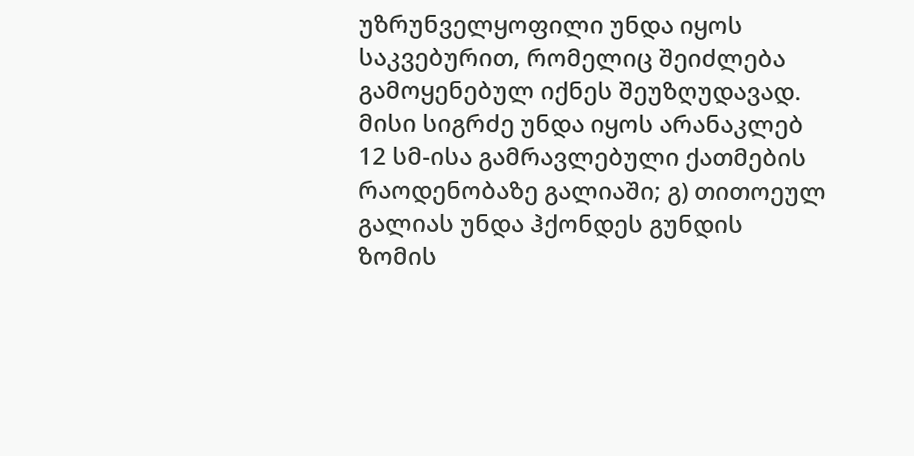უზრუნველყოფილი უნდა იყოს საკვებურით, რომელიც შეიძლება გამოყენებულ იქნეს შეუზღუდავად. მისი სიგრძე უნდა იყოს არანაკლებ 12 სმ-ისა გამრავლებული ქათმების რაოდენობაზე გალიაში; გ) თითოეულ გალიას უნდა ჰქონდეს გუნდის ზომის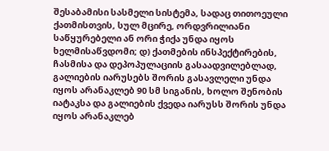შესაბამისი სასმელი სისტემა, სადაც თითოეული ქათმისთვის, სულ მცირე, ორდვრილიანი საწყურებელი ან ორი ჭიქა უნდა იყოს ხელმისაწვდომი; დ) ქათმების ინსპექტირების, ჩასმისა და დეპოპულაციის გასაადვილებლად, გალიების იარუსებს შორის გასავლელი უნდა იყოს არანაკლებ 90 სმ სიგანის, ხოლო შენობის იატაკსა და გალიების ქვედა იარუსს შორის უნდა იყოს არანაკლებ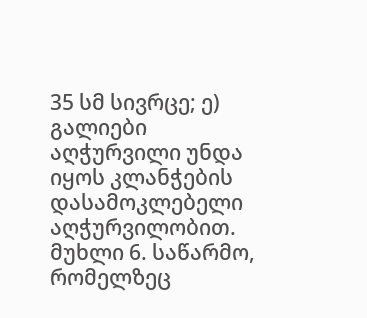35 სმ სივრცე; ე) გალიები აღჭურვილი უნდა იყოს კლანჭების დასამოკლებელი აღჭურვილობით. მუხლი 6. საწარმო, რომელზეც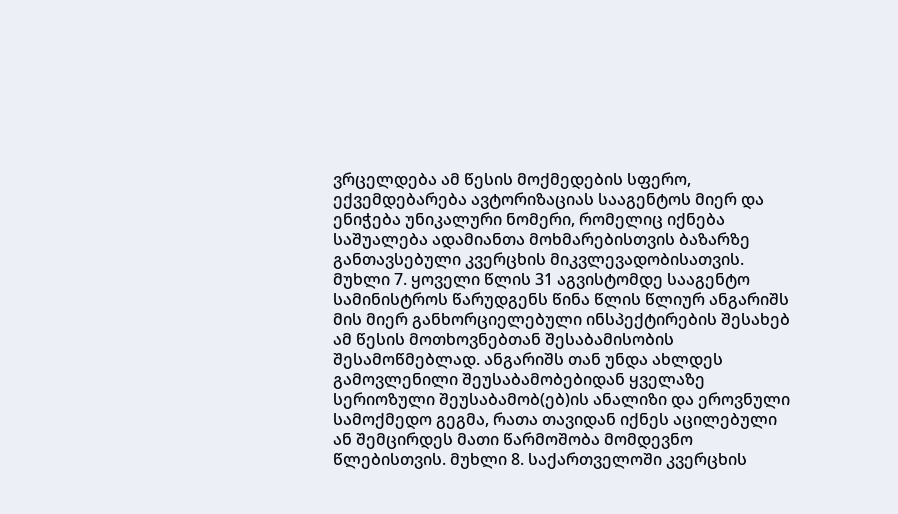ვრცელდება ამ წესის მოქმედების სფერო, ექვემდებარება ავტორიზაციას სააგენტოს მიერ და ენიჭება უნიკალური ნომერი, რომელიც იქნება საშუალება ადამიანთა მოხმარებისთვის ბაზარზე განთავსებული კვერცხის მიკვლევადობისათვის. მუხლი 7. ყოველი წლის 31 აგვისტომდე სააგენტო სამინისტროს წარუდგენს წინა წლის წლიურ ანგარიშს მის მიერ განხორციელებული ინსპექტირების შესახებ ამ წესის მოთხოვნებთან შესაბამისობის შესამოწმებლად. ანგარიშს თან უნდა ახლდეს გამოვლენილი შეუსაბამობებიდან ყველაზე სერიოზული შეუსაბამობ(ებ)ის ანალიზი და ეროვნული სამოქმედო გეგმა, რათა თავიდან იქნეს აცილებული ან შემცირდეს მათი წარმოშობა მომდევნო წლებისთვის. მუხლი 8. საქართველოში კვერცხის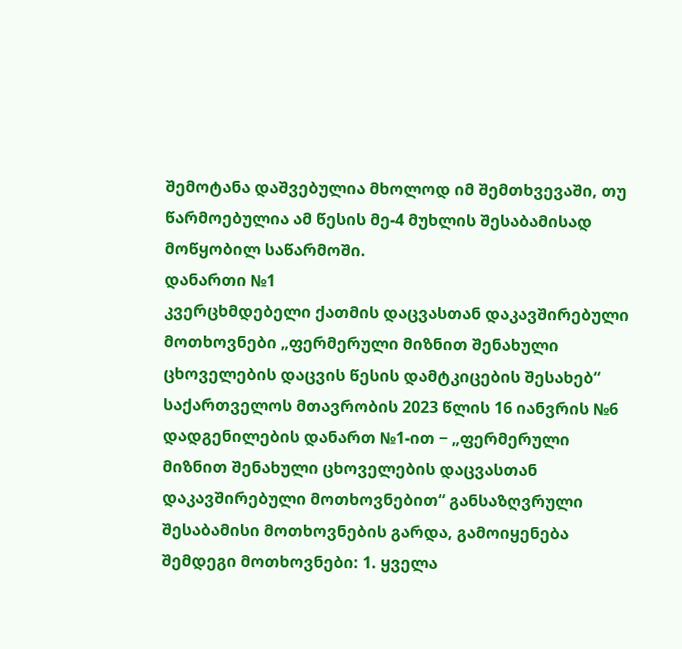შემოტანა დაშვებულია მხოლოდ იმ შემთხვევაში, თუ წარმოებულია ამ წესის მე-4 მუხლის შესაბამისად მოწყობილ საწარმოში.
დანართი №1
კვერცხმდებელი ქათმის დაცვასთან დაკავშირებული მოთხოვნები „ფერმერული მიზნით შენახული ცხოველების დაცვის წესის დამტკიცების შესახებ“ საქართველოს მთავრობის 2023 წლის 16 იანვრის №6 დადგენილების დანართ №1-ით − „ფერმერული მიზნით შენახული ცხოველების დაცვასთან დაკავშირებული მოთხოვნებით“ განსაზღვრული შესაბამისი მოთხოვნების გარდა, გამოიყენება შემდეგი მოთხოვნები: 1. ყველა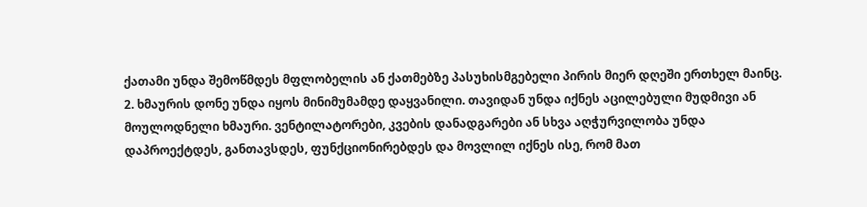ქათამი უნდა შემოწმდეს მფლობელის ან ქათმებზე პასუხისმგებელი პირის მიერ დღეში ერთხელ მაინც. 2. ხმაურის დონე უნდა იყოს მინიმუმამდე დაყვანილი. თავიდან უნდა იქნეს აცილებული მუდმივი ან მოულოდნელი ხმაური. ვენტილატორები, კვების დანადგარები ან სხვა აღჭურვილობა უნდა დაპროექტდეს, განთავსდეს, ფუნქციონირებდეს და მოვლილ იქნეს ისე, რომ მათ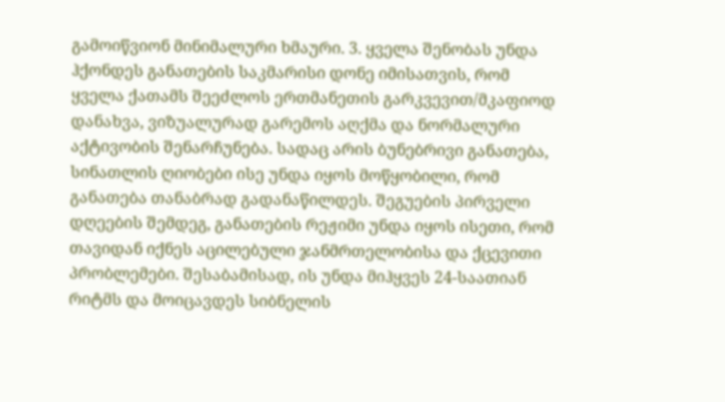გამოიწვიონ მინიმალური ხმაური. 3. ყველა შენობას უნდა ჰქონდეს განათების საკმარისი დონე იმისათვის, რომ ყველა ქათამს შეეძლოს ერთმანეთის გარკვევით/მკაფიოდ დანახვა, ვიზუალურად გარემოს აღქმა და ნორმალური აქტივობის შენარჩუნება. სადაც არის ბუნებრივი განათება, სინათლის ღიობები ისე უნდა იყოს მოწყობილი, რომ განათება თანაბრად გადანაწილდეს. შეგუების პირველი დღეების შემდეგ, განათების რეჟიმი უნდა იყოს ისეთი, რომ თავიდან იქნეს აცილებული ჯანმრთელობისა და ქცევითი პრობლემები. შესაბამისად, ის უნდა მიჰყვეს 24-საათიან რიტმს და მოიცავდეს სიბნელის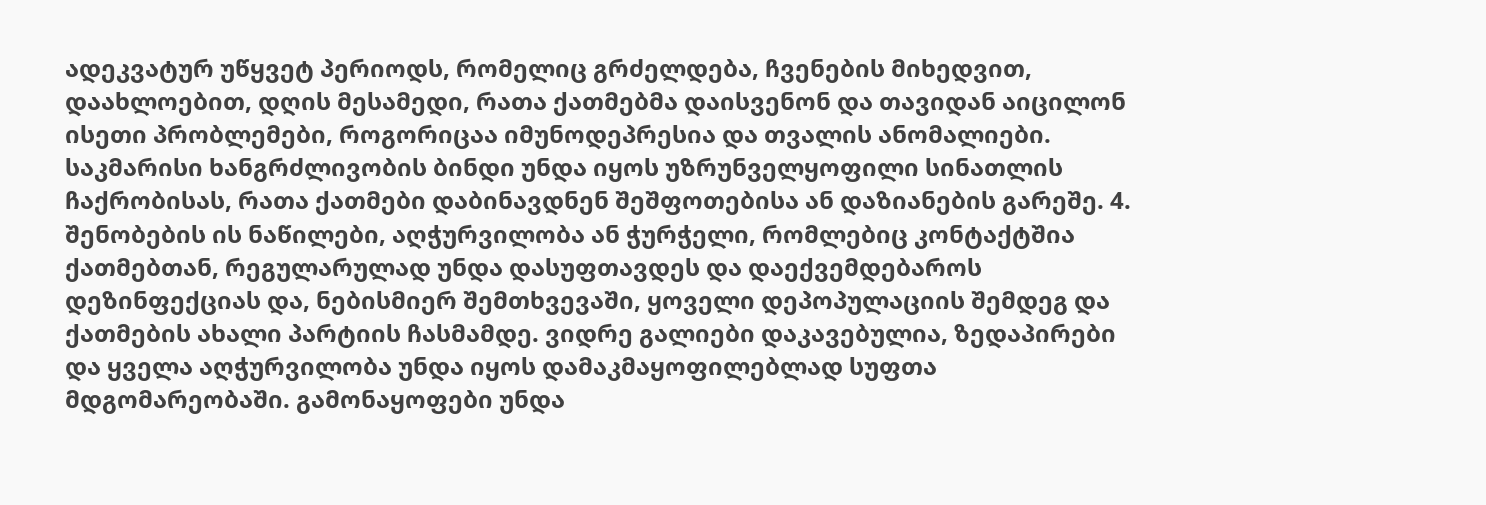ადეკვატურ უწყვეტ პერიოდს, რომელიც გრძელდება, ჩვენების მიხედვით, დაახლოებით, დღის მესამედი, რათა ქათმებმა დაისვენონ და თავიდან აიცილონ ისეთი პრობლემები, როგორიცაა იმუნოდეპრესია და თვალის ანომალიები. საკმარისი ხანგრძლივობის ბინდი უნდა იყოს უზრუნველყოფილი სინათლის ჩაქრობისას, რათა ქათმები დაბინავდნენ შეშფოთებისა ან დაზიანების გარეშე. 4. შენობების ის ნაწილები, აღჭურვილობა ან ჭურჭელი, რომლებიც კონტაქტშია ქათმებთან, რეგულარულად უნდა დასუფთავდეს და დაექვემდებაროს დეზინფექციას და, ნებისმიერ შემთხვევაში, ყოველი დეპოპულაციის შემდეგ და ქათმების ახალი პარტიის ჩასმამდე. ვიდრე გალიები დაკავებულია, ზედაპირები და ყველა აღჭურვილობა უნდა იყოს დამაკმაყოფილებლად სუფთა მდგომარეობაში. გამონაყოფები უნდა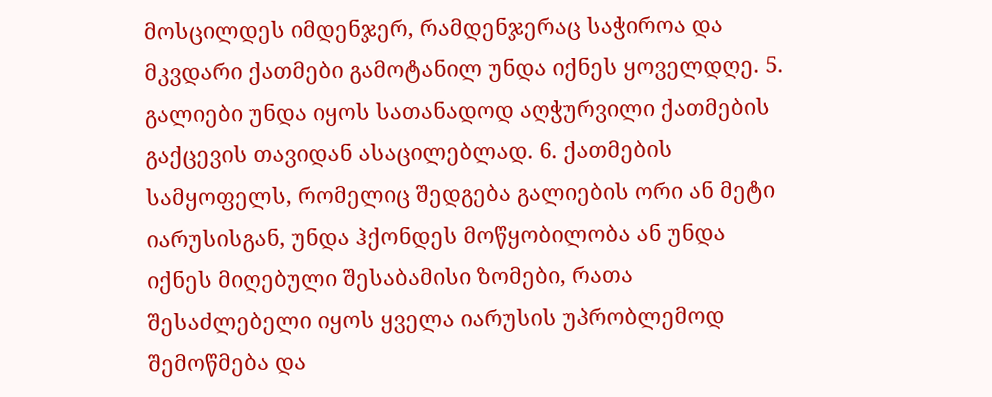მოსცილდეს იმდენჯერ, რამდენჯერაც საჭიროა და მკვდარი ქათმები გამოტანილ უნდა იქნეს ყოველდღე. 5. გალიები უნდა იყოს სათანადოდ აღჭურვილი ქათმების გაქცევის თავიდან ასაცილებლად. 6. ქათმების სამყოფელს, რომელიც შედგება გალიების ორი ან მეტი იარუსისგან, უნდა ჰქონდეს მოწყობილობა ან უნდა იქნეს მიღებული შესაბამისი ზომები, რათა შესაძლებელი იყოს ყველა იარუსის უპრობლემოდ შემოწმება და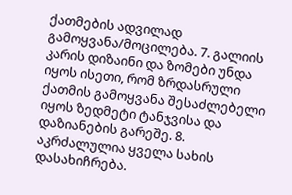ქათმების ადვილად გამოყვანა/მოცილება. 7. გალიის კარის დიზაინი და ზომები უნდა იყოს ისეთი, რომ ზრდასრული ქათმის გამოყვანა შესაძლებელი იყოს ზედმეტი ტანჯვისა და დაზიანების გარეშე. 8. აკრძალულია ყველა სახის დასახიჩრება.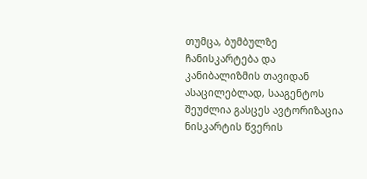თუმცა, ბუმბულზე ჩანისკარტება და კანიბალიზმის თავიდან ასაცილებლად, სააგენტოს შეუძლია გასცეს ავტორიზაცია ნისკარტის წვერის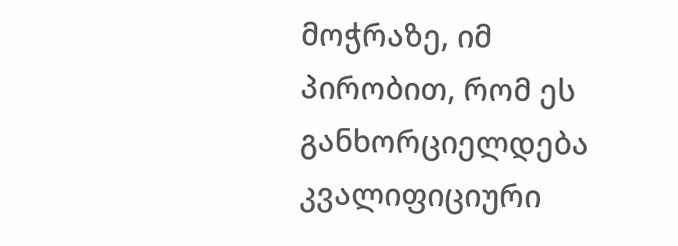მოჭრაზე, იმ პირობით, რომ ეს განხორციელდება კვალიფიციური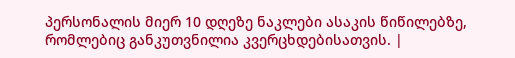პერსონალის მიერ 10 დღეზე ნაკლები ასაკის წიწილებზე, რომლებიც განკუთვნილია კვერცხდებისათვის. |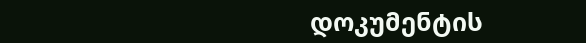დოკუმენტის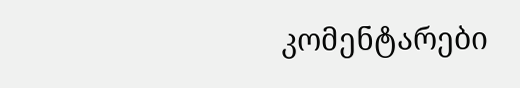კომენტარები